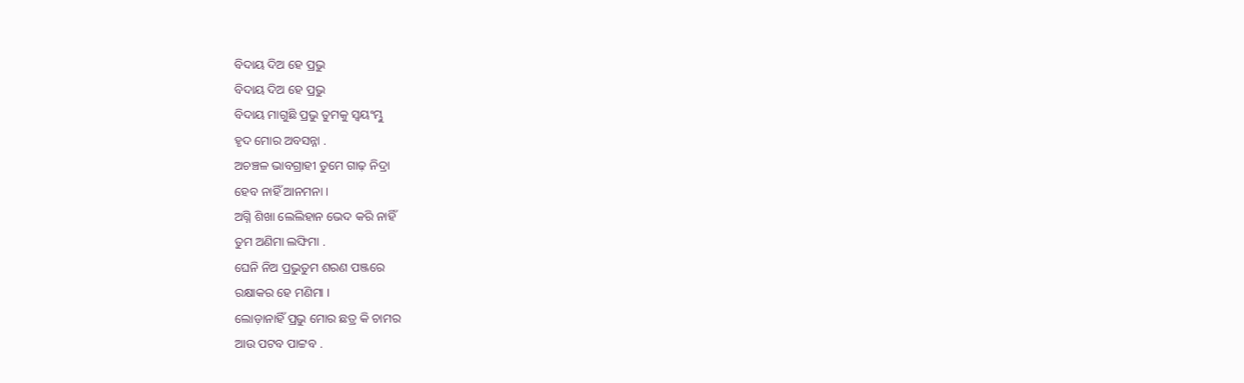ବିଦାୟ ଦିଅ ହେ ପ୍ରଭୁ
ବିଦାୟ ଦିଅ ହେ ପ୍ରଭୁ
ବିଦାୟ ମାଗୁଛି ପ୍ରଭୁ ତୁମକୁ ସ୍ୱୟଂମ୍ଭୁ
ହୃଦ ମୋର ଅବସନ୍ନା .
ଅଚଞ୍ଚଳ ଭାବଗ୍ରାହୀ ତୁମେ ଗାଢ଼ ନିଦ୍ରା
ହେବ ନାହିଁ ଆନମନା ।
ଅଗ୍ନି ଶିଖା ଲେଲିହାନ ଭେଦ କରି ନାହିଁ
ତୁମ ଅଣିମା ଲଙ୍ଘିମା .
ଘେନି ନିଅ ପ୍ରଭୁତୁମ ଶରଣ ପଞ୍ଜରେ
ରକ୍ଷାକର ହେ ମଣିମା ।
ଲୋଡ଼ାନାହିଁ ପ୍ରଭୁ ମୋର ଛତ୍ର କି ଚାମର
ଆଉ ପଟବ ପାଟ୍ଟବ .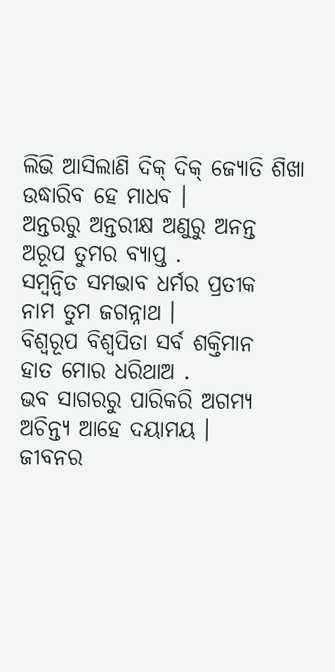ଲିଭି ଆସିଲାଣି ଦିକ୍ ଦିକ୍ ଜ୍ୟୋତି ଶିଖା
ଉଦ୍ଧାରିବ ହେ ମାଧବ ।
ଅନ୍ତରରୁ ଅନ୍ତରୀକ୍ଷ ଅଣୁରୁ ଅନନ୍ତ
ଅରୂପ ତୁମର ବ୍ୟାପ୍ତ .
ସମ୍ୱନ୍ୱିତ ସମଭାବ ଧର୍ମର ପ୍ରତୀକ
ନାମ ତୁମ ଜଗନ୍ନାଥ ।
ବିଶ୍ୱରୂପ ବିଶ୍ୱପିତା ସର୍ବ ଶକ୍ତିମାନ
ହାତ ମୋର ଧରିଥାଅ .
ଭବ ସାଗରରୁ ପାରିକରି ଅଗମ୍ୟ
ଅଚିନ୍ତ୍ୟ ଆହେ ଦୟାମୟ ।
ଜୀବନର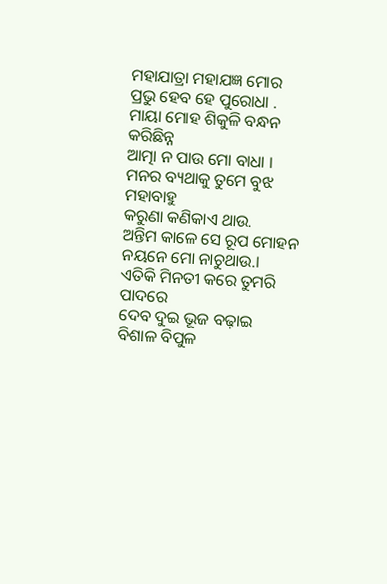ମହାଯାତ୍ରା ମହାଯଜ୍ଞ ମୋର
ପ୍ରଭୁ ହେବ ହେ ପୁରୋଧା .
ମାୟା ମୋହ ଶିକୁଳି ବନ୍ଧନ କରିଛିନ୍ନ
ଆତ୍ମା ନ ପାଉ ମୋ ବାଧା ।
ମନର ବ୍ୟଥାକୁ ତୁମେ ବୁଝ ମହାବାହୁ
କରୁଣା କଣିକାଏ ଥାଉ.
ଅନ୍ତିମ କାଳେ ସେ ରୂପ ମୋହନ
ନୟନେ ମୋ ନାଚୁଥାଉ.।
ଏତିକି ମିନତୀ କରେ ତୁମରି ପାଦରେ
ଦେବ ଦୁଇ ଭୂଜ ବଢ଼ାଇ
ବିଶାଳ ବିପୁଳ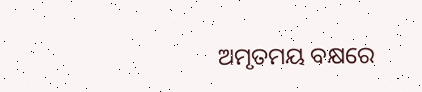ଅମୃତମୟ ବକ୍ଷରେ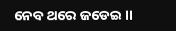ନେବ ଥରେ ଜଡେଇ ।।